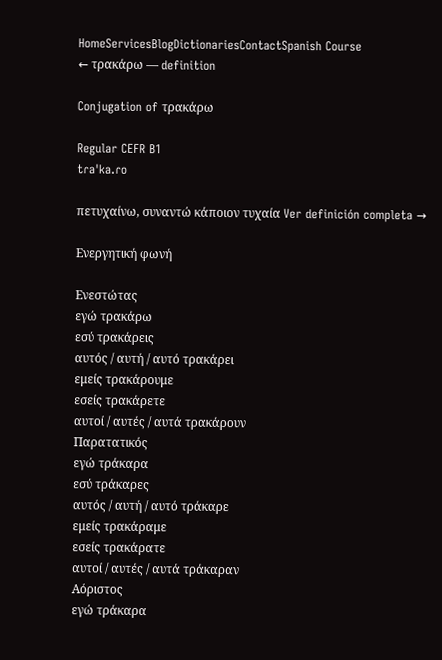HomeServicesBlogDictionariesContactSpanish Course
← τρακάρω — definition

Conjugation of τρακάρω

Regular CEFR B1
tɾaˈka.ɾo

πετυχαίνω, συναντώ κάποιον τυχαία Ver definición completa →

Ενεργητική φωνή

Ενεστώτας
εγώ τρακάρω
εσύ τρακάρεις
αυτός / αυτή / αυτό τρακάρει
εμείς τρακάρουμε
εσείς τρακάρετε
αυτοί / αυτές / αυτά τρακάρουν
Παρατατικός
εγώ τράκαρα
εσύ τράκαρες
αυτός / αυτή / αυτό τράκαρε
εμείς τρακάραμε
εσείς τρακάρατε
αυτοί / αυτές / αυτά τράκαραν
Αόριστος
εγώ τράκαρα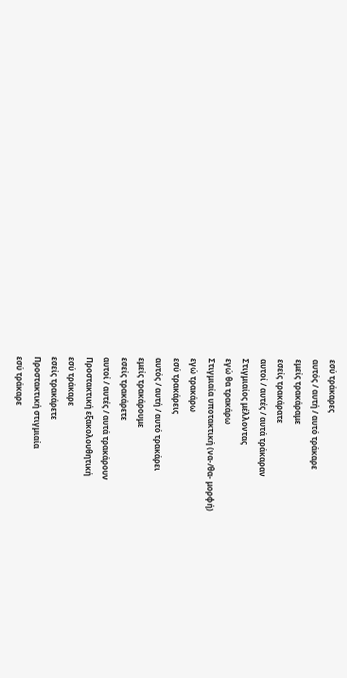εσύ τράκαρες
αυτός / αυτή / αυτό τράκαρε
εμείς τρακάραμε
εσείς τρακάρατε
αυτοί / αυτές / αυτά τράκαραν
Στιγμιαίος μέλλοντας
εγώ θα τρακάρω
Στιγμιαία υποτακτική (να-/θα- μορφή)
εγώ τρακάρω
εσύ τρακάρεις
αυτός / αυτή / αυτό τρακάρει
εμείς τρακάρουμε
εσείς τρακάρετε
αυτοί / αυτές / αυτά τρακάρουν
Προστακτική εξακολουθητική
εσύ τράκαρε
εσείς τρακάρετε
Προστακτική στιγμιαία
εσύ τράκαρε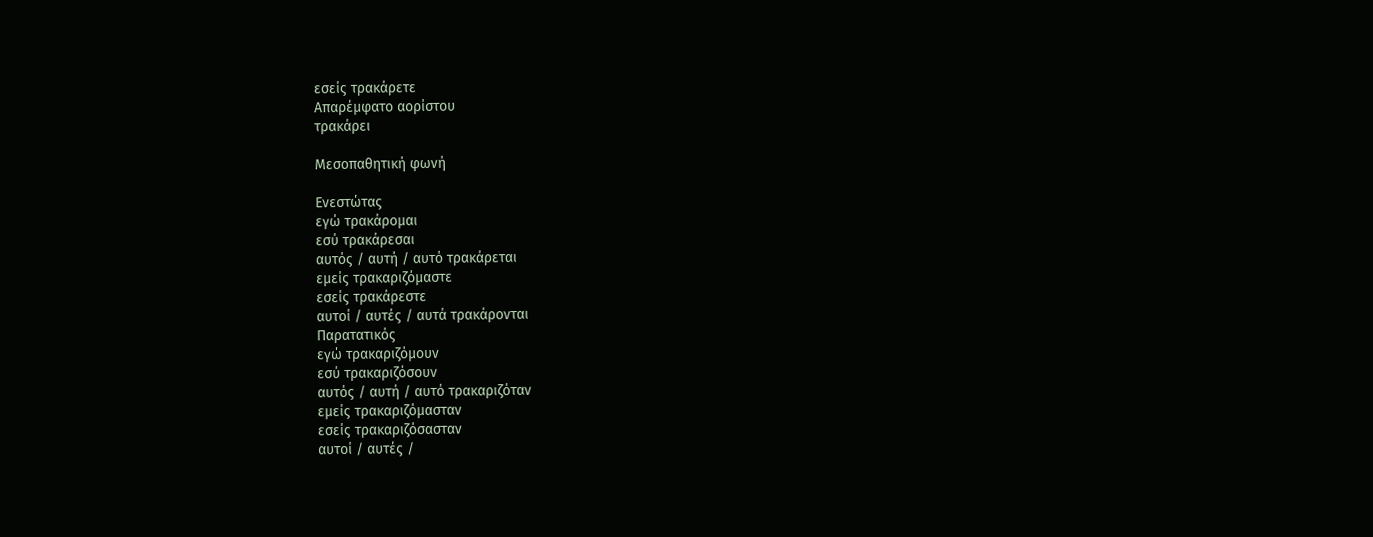εσείς τρακάρετε
Απαρέμφατο αορίστου
τρακάρει

Μεσοπαθητική φωνή

Ενεστώτας
εγώ τρακάρομαι
εσύ τρακάρεσαι
αυτός / αυτή / αυτό τρακάρεται
εμείς τρακαριζόμαστε
εσείς τρακάρεστε
αυτοί / αυτές / αυτά τρακάρονται
Παρατατικός
εγώ τρακαριζόμουν
εσύ τρακαριζόσουν
αυτός / αυτή / αυτό τρακαριζόταν
εμείς τρακαριζόμασταν
εσείς τρακαριζόσασταν
αυτοί / αυτές /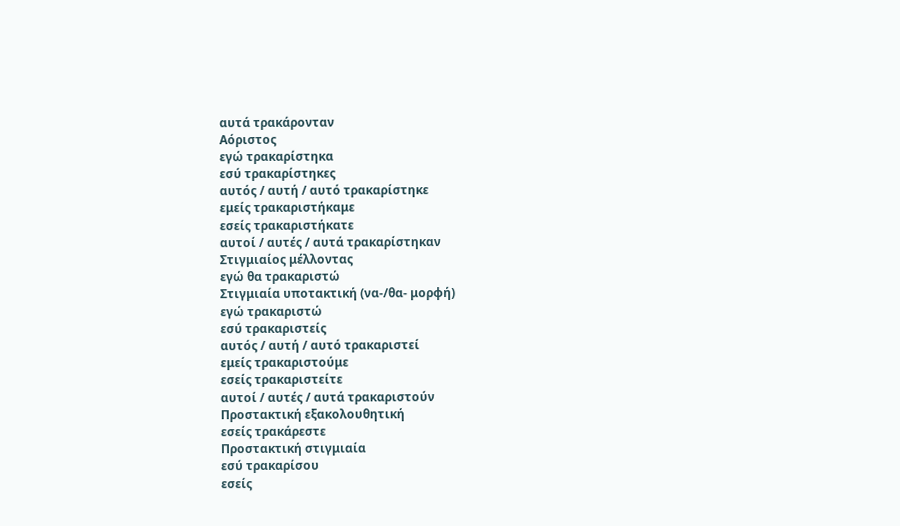αυτά τρακάρονταν
Αόριστος
εγώ τρακαρίστηκα
εσύ τρακαρίστηκες
αυτός / αυτή / αυτό τρακαρίστηκε
εμείς τρακαριστήκαμε
εσείς τρακαριστήκατε
αυτοί / αυτές / αυτά τρακαρίστηκαν
Στιγμιαίος μέλλοντας
εγώ θα τρακαριστώ
Στιγμιαία υποτακτική (να-/θα- μορφή)
εγώ τρακαριστώ
εσύ τρακαριστείς
αυτός / αυτή / αυτό τρακαριστεί
εμείς τρακαριστούμε
εσείς τρακαριστείτε
αυτοί / αυτές / αυτά τρακαριστούν
Προστακτική εξακολουθητική
εσείς τρακάρεστε
Προστακτική στιγμιαία
εσύ τρακαρίσου
εσείς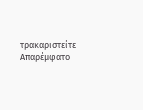τρακαριστείτε
Απαρέμφατο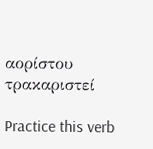αορίστου
τρακαριστεί

Practice this verb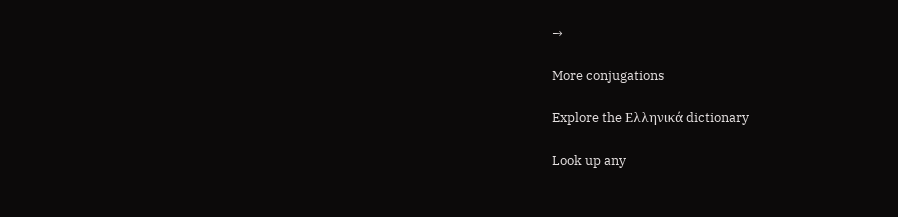→

More conjugations

Explore the Ελληνικά dictionary

Look up any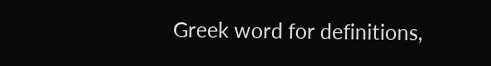Greek word for definitions,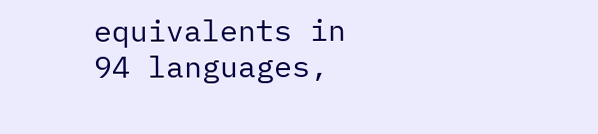equivalents in 94 languages,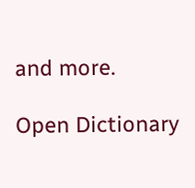and more.

Open Dictionary